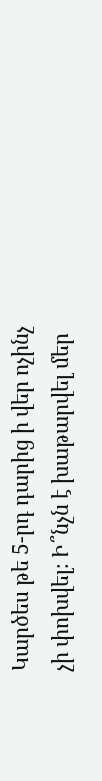Կարծես թե 5-րդ դարից ի վեր ոչինչ չի փոխվել։ Ի՞նչն է խաթարվել մեր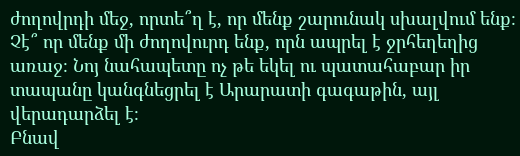ժողովրդի մեջ, որտե՞ղ է, որ մենք շարունակ սխալվում ենք։ Չէ՞ որ մենք մի ժողովուրդ ենք, որն ապրել է ջրհեղեղից առաջ։ Նոյ նահապետը ոչ թե եկել ու պատահաբար իր տապանը կանգնեցրել է Արարատի գագաթին, այլ վերադարձել է։
Բնավ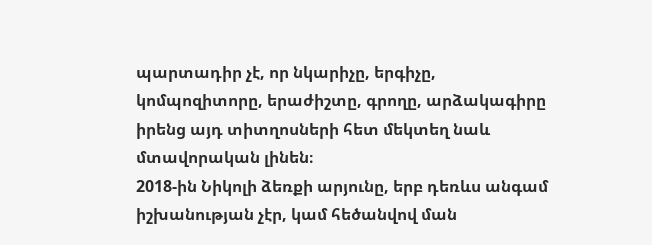պարտադիր չէ, որ նկարիչը, երգիչը, կոմպոզիտորը, երաժիշտը, գրողը, արձակագիրը իրենց այդ տիտղոսների հետ մեկտեղ նաև մտավորական լինեն։
2018-ին Նիկոլի ձեռքի արյունը, երբ դեռևս անգամ իշխանության չէր, կամ հեծանվով ման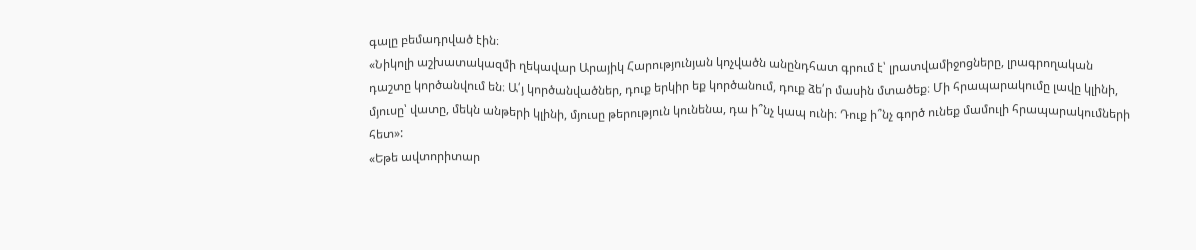գալը բեմադրված էին։
«Նիկոլի աշխատակազմի ղեկավար Արայիկ Հարությունյան կոչվածն անընդհատ գրում է՝ լրատվամիջոցները, լրագրողական դաշտը կործանվում են։ Ա՛յ կործանվածներ, դուք երկիր եք կործանում, դուք ձե՛ր մասին մտածեք։ Մի հրապարակումը լավը կլինի, մյուսը՝ վատը, մեկն անթերի կլինի, մյուսը թերություն կունենա, դա ի՞նչ կապ ունի։ Դուք ի՞նչ գործ ունեք մամուլի հրապարակումների հետ»:
«Եթե ավտորիտար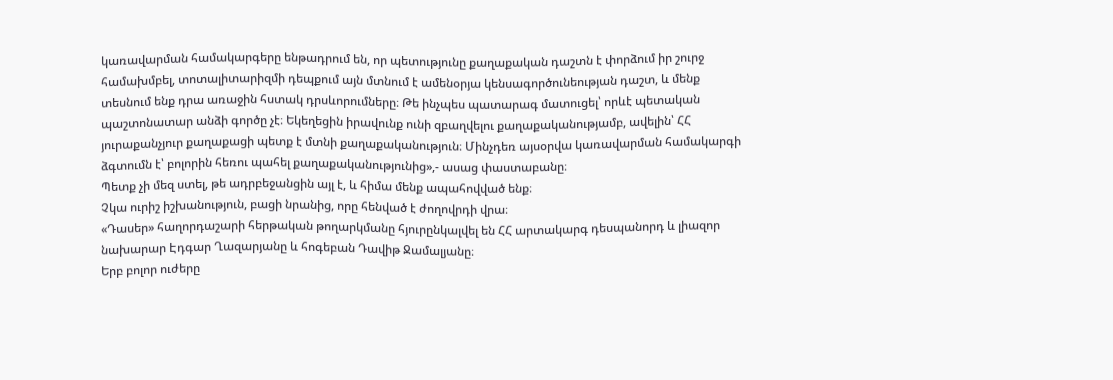կառավարման համակարգերը ենթադրում են, որ պետությունը քաղաքական դաշտն է փորձում իր շուրջ համախմբել, տոտալիտարիզմի դեպքում այն մտնում է ամենօրյա կենսագործունեության դաշտ, և մենք տեսնում ենք դրա առաջին հստակ դրսևորումները։ Թե ինչպես պատարագ մատուցել՝ որևէ պետական պաշտոնատար անձի գործը չէ։ Եկեղեցին իրավունք ունի զբաղվելու քաղաքականությամբ, ավելին՝ ՀՀ յուրաքանչյուր քաղաքացի պետք է մտնի քաղաքականություն։ Մինչդեռ այսօրվա կառավարման համակարգի ձգտումն է՝ բոլորին հեռու պահել քաղաքականությունից»,- ասաց փաստաբանը։
Պետք չի մեզ ստել, թե ադրբեջանցին այլ է, և հիմա մենք ապահովված ենք։
Չկա ուրիշ իշխանություն, բացի նրանից, որը հենված է ժողովրդի վրա։
«Դասեր» հաղորդաշարի հերթական թողարկմանը հյուրընկալվել են ՀՀ արտակարգ դեսպանորդ և լիազոր նախարար Էդգար Ղազարյանը և հոգեբան Դավիթ Ջամալյանը։
Երբ բոլոր ուժերը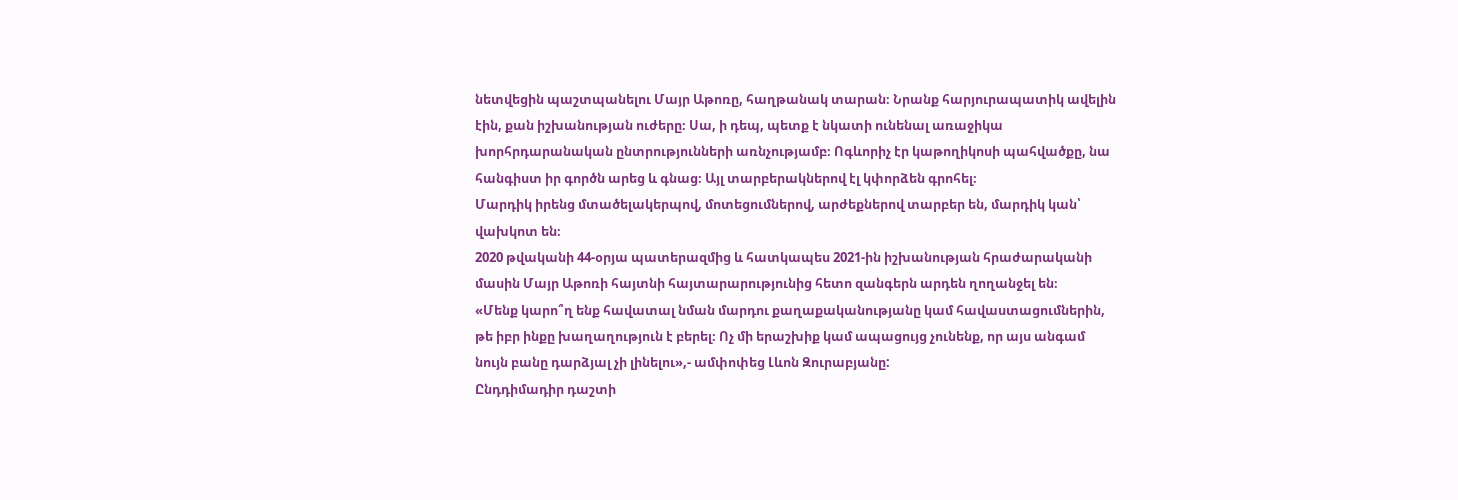նետվեցին պաշտպանելու Մայր Աթոռը, հաղթանակ տարան։ Նրանք հարյուրապատիկ ավելին էին, քան իշխանության ուժերը։ Սա, ի դեպ, պետք է նկատի ունենալ առաջիկա խորհրդարանական ընտրությունների առնչությամբ։ Ոգևորիչ էր կաթողիկոսի պահվածքը, նա հանգիստ իր գործն արեց և գնաց։ Այլ տարբերակներով էլ կփորձեն գրոհել։
Մարդիկ իրենց մտածելակերպով, մոտեցումներով, արժեքներով տարբեր են, մարդիկ կան՝ վախկոտ են։
2020 թվականի 44-օրյա պատերազմից և հատկապես 2021-ին իշխանության հրաժարականի մասին Մայր Աթոռի հայտնի հայտարարությունից հետո զանգերն արդեն ղողանջել են։
«Մենք կարո՞ղ ենք հավատալ նման մարդու քաղաքականությանը կամ հավաստացումներին, թե իբր ինքը խաղաղություն է բերել։ Ոչ մի երաշխիք կամ ապացույց չունենք, որ այս անգամ նույն բանը դարձյալ չի լինելու»,- ամփոփեց Լևոն Զուրաբյանը:
Ընդդիմադիր դաշտի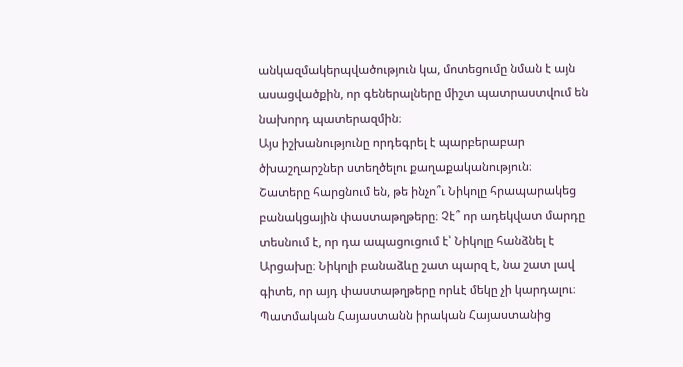անկազմակերպվածություն կա, մոտեցումը նման է այն ասացվածքին, որ գեներալները միշտ պատրաստվում են նախորդ պատերազմին։
Այս իշխանությունը որդեգրել է պարբերաբար ծխաշղարշներ ստեղծելու քաղաքականություն։
Շատերը հարցնում են, թե ինչո՞ւ Նիկոլը հրապարակեց բանակցային փաստաթղթերը։ Չէ՞ որ ադեկվատ մարդը տեսնում է, որ դա ապացուցում է՝ Նիկոլը հանձնել է Արցախը։ Նիկոլի բանաձևը շատ պարզ է, նա շատ լավ գիտե, որ այդ փաստաթղթերը որևէ մեկը չի կարդալու։
Պատմական Հայաստանն իրական Հայաստանից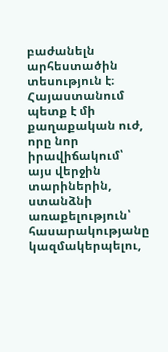բաժանելն արհեստածին տեսություն է։
Հայաստանում պետք է մի քաղաքական ուժ, որը նոր իրավիճակում՝ այս վերջին տարիներին, ստանձնի առաքելություն՝ հասարակությանը կազմակերպելու,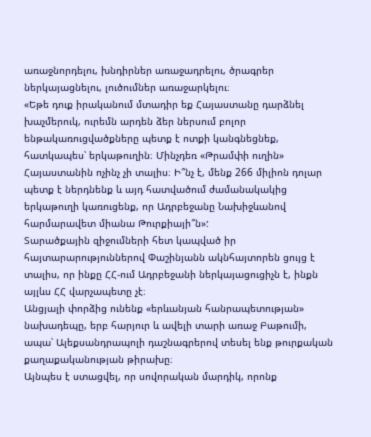առաջնորդելու, խնդիրներ առաջադրելու, ծրագրեր ներկայացնելու, լուծումներ առաջարկելու։
«Եթե դուք իրականում մտադիր եք Հայաստանը դարձնել խաչմերուկ, ուրեմն արդեն ձեր ներսում բոլոր ենթակառուցվածքները պետք է ոտքի կանգնեցնեք, հատկապես՝ երկաթուղին։ Մինչդեռ «Թրամփի ուղին» Հայաստանին ոչինչ չի տալիս։ Ի՞նչ է, մենք 266 միլիոն դոլար պետք է ներդնենք և այդ հատվածում ժամանակակից երկաթուղի կառուցենք, որ Ադրբեջանը Նախիջևանով հարմարավետ միանա Թուրքիայի՞ն»:
Տարածքային զիջումների հետ կապված իր հայտարարություններով Փաշինյանն ակնհայտորեն ցույց է տալիս, որ ինքը ՀՀ-ում Ադրբեջանի ներկայացուցիչն է, ինքն այլևս ՀՀ վարչապետը չէ։
Անցյալի փորձից ունենք «երևանյան հանրապետության» նախադեպը, երբ հարյուր և ավելի տարի առաջ Բաթումի, ապա՝ Ալեքսանդրապոլի դաշնագրերով տեսել ենք թուրքական քաղաքականության թիրախը։
Այնպես է ստացվել, որ սովորական մարդիկ, որոնք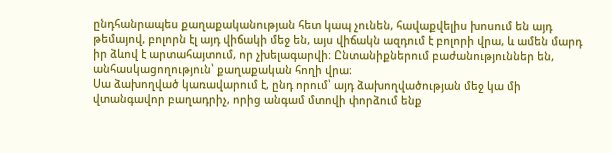ընդհանրապես քաղաքականության հետ կապ չունեն, հավաքվելիս խոսում են այդ թեմայով, բոլորն էլ այդ վիճակի մեջ են, այս վիճակն ազդում է բոլորի վրա, և ամեն մարդ իր ձևով է արտահայտում, որ չխելագարվի։ Ընտանիքներում բաժանություններ են, անհասկացողություն՝ քաղաքական հողի վրա։
Սա ձախողված կառավարում է, ընդ որում՝ այդ ձախողվածության մեջ կա մի վտանգավոր բաղադրիչ, որից անգամ մտովի փորձում ենք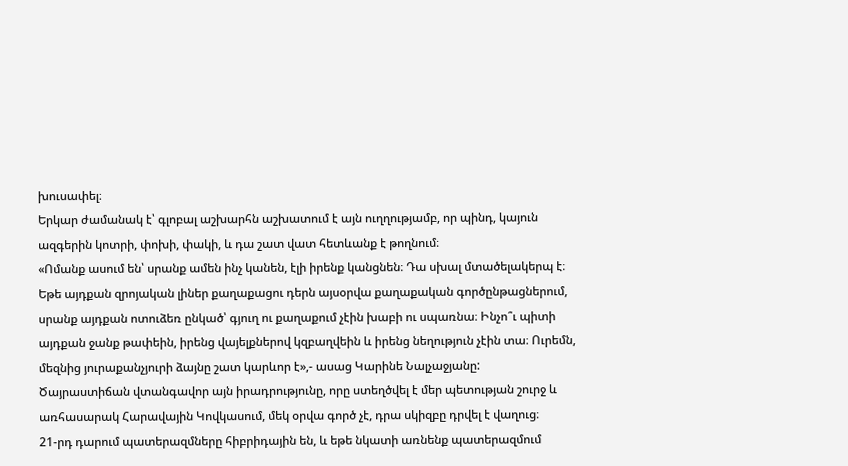խուսափել։
Երկար ժամանակ է՝ գլոբալ աշխարհն աշխատում է այն ուղղությամբ, որ պինդ, կայուն ազգերին կոտրի, փոխի, փակի, և դա շատ վատ հետևանք է թողնում։
«Ոմանք ասում են՝ սրանք ամեն ինչ կանեն, էլի իրենք կանցնեն։ Դա սխալ մտածելակերպ է։ Եթե այդքան զրոյական լիներ քաղաքացու դերն այսօրվա քաղաքական գործընթացներում, սրանք այդքան ոտուձեռ ընկած՝ գյուղ ու քաղաքում չէին խաբի ու սպառնա։ Ինչո՞ւ պիտի այդքան ջանք թափեին, իրենց վայելքներով կզբաղվեին և իրենց նեղություն չէին տա։ Ուրեմն, մեզնից յուրաքանչյուրի ձայնը շատ կարևոր է»,- ասաց Կարինե Նալչաջյանը:
Ծայրաստիճան վտանգավոր այն իրադրությունը, որը ստեղծվել է մեր պետության շուրջ և առհասարակ Հարավային Կովկասում, մեկ օրվա գործ չէ, դրա սկիզբը դրվել է վաղուց։
21-րդ դարում պատերազմները հիբրիդային են, և եթե նկատի առնենք պատերազմում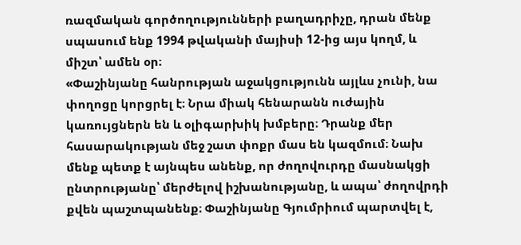ռազմական գործողությունների բաղադրիչը, դրան մենք սպասում ենք 1994 թվականի մայիսի 12-ից այս կողմ, և միշտ՝ ամեն օր։
«Փաշինյանը հանրության աջակցությունն այլևս չունի, նա փողոցը կորցրել է։ Նրա միակ հենարանն ուժային կառույցներն են և օլիգարխիկ խմբերը։ Դրանք մեր հասարակության մեջ շատ փոքր մաս են կազմում։ Նախ մենք պետք է այնպես անենք, որ ժողովուրդը մասնակցի ընտրությանը՝ մերժելով իշխանությանը, և ապա՝ ժողովրդի քվեն պաշտպանենք։ Փաշինյանը Գյումրիում պարտվել է,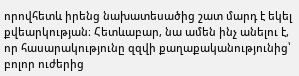որովհետև իրենց նախատեսածից շատ մարդ է եկել քվեարկության։ Հետևաբար, նա ամեն ինչ անելու է, որ հասարակությունը զզվի քաղաքականությունից՝ բոլոր ուժերից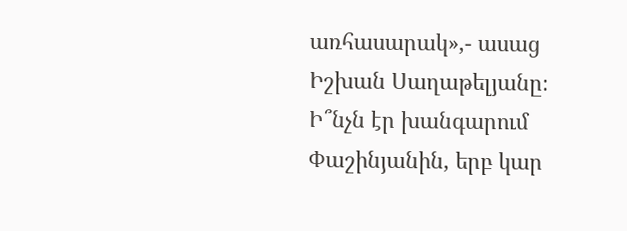առհասարակ»,- ասաց Իշխան Սաղաթելյանը։
Ի՞նչն էր խանգարում Փաշինյանին, երբ կար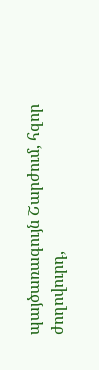պայծառագույն Շարժում, հզոր ժողովուրդ,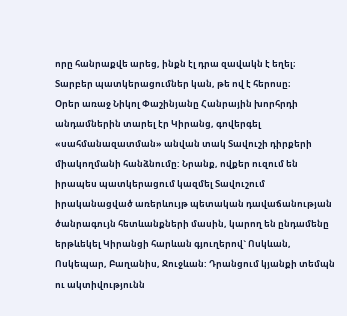որը հանրաքվե արեց, ինքն էլ դրա զավակն է եղել։
Տարբեր պատկերացումներ կան, թե ով է հերոսը։
Օրեր առաջ Նիկոլ Փաշինյանը Հանրային խորհրդի անդամներին տարել էր Կիրանց, գովերգել «սահմանազատման» անվան տակ Տավուշի դիրքերի միակողմանի հանձնումը: Նրանք, ովքեր ուզում են իրապես պատկերացում կազմել Տավուշում իրականացված առերևույթ պետական դավաճանության ծանրագույն հետևանքների մասին, կարող են ընդամենը երթևեկել Կիրանցի հարևան գյուղերով` Ոսկևան, Ոսկեպար, Բաղանիս, Ջուջևան: Դրանցում կյանքի տեմպն ու ակտիվությունն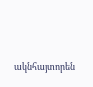ակնհայտորեն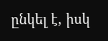ընկել է, իսկ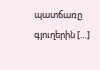պատճառը գյուղերին […]